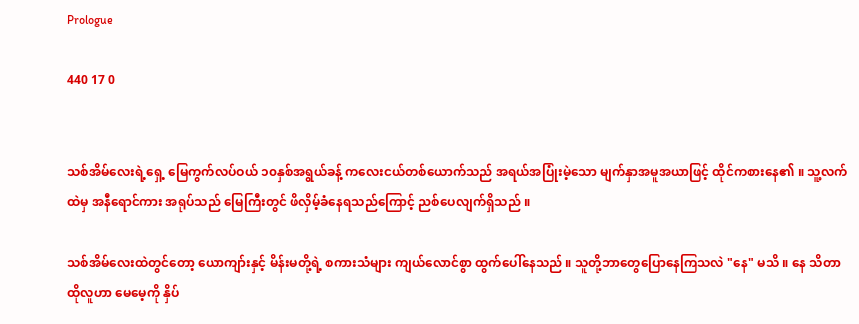Prologue

440 17 0


သစ်အိမ်လေးရဲ့ရှေ့ မြေကွက်လပ်ဝယ် ၁၀နှစ်အရွယ်ခန့် ကလေးငယ်တစ်ယောက်သည် အရယ်အပြုံးမဲ့သော မျက်နှာအမူအယာဖြင့် ထိုင်ကစားနေ၏ ။ သူ့လက်ထဲမှ အနီရောင်ကား အရုပ်သည် မြေကြီးတွင် ဖိလှိမ့်ခံနေရသည်ကြောင့် ညစ်ပေလျက်ရှိသည် ။

သစ်အိမ်လေးထဲတွင်တော့ ယောကျာ်းနှင့် မိန်းမတို့ရဲ့ စကားသံများ ကျယ်လောင်စွာ ထွက်ပေါ်နေသည် ။ သူတို့ဘာတွေပြောနေကြသလဲ "နေ" မသိ ။ နေ သိတာ ထိုလူဟာ မေမေ့ကို နှိပ်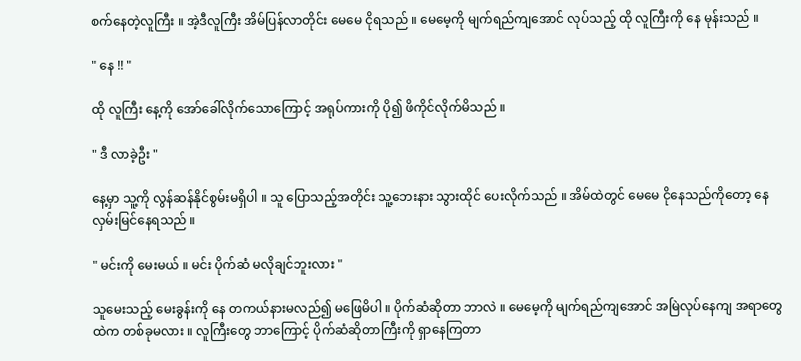စက်နေတဲ့လူကြီး ။ အဲ့ဒီလူကြီး အိမ်ပြန်လာတိုင်း မေမေ ငိုရသည် ။ မေမေ့ကို မျက်ရည်ကျအောင် လုပ်သည့် ထို လူကြီးကို နေ မုန်းသည် ။

" နေ !! "

ထို လူကြီး နေ့ကို အော်ခေါ်လိုက်သောကြောင့် အရုပ်ကားကို ပို၍ ဖိကိုင်လိုက်မိသည် ။

" ဒီ လာခဲ့ဦး "

နေ့မှာ သူ့ကို လွန်ဆန်နိုင်စွမ်းမရှိပါ ။ သူ ပြောသည့်အတိုင်း သူ့ဘေးနား သွားထိုင် ပေးလိုက်သည် ။ အိမ်ထဲတွင် မေမေ ငိုနေသည်ကိုတော့ နေ လှမ်းမြင်နေရသည် ။

" မင်းကို မေးမယ် ။ မင်း ပိုက်ဆံ မလိုချင်ဘူးလား "

သူမေးသည့် မေးခွန်းကို နေ တကယ်နားမလည်၍ မဖြေမိပါ ။ ပိုက်ဆံဆိုတာ ဘာလဲ ။ မေမေ့ကို မျက်ရည်ကျအောင် အမြဲလုပ်နေကျ အရာတွေထဲက တစ်ခုမလား ။ လူကြီးတွေ ဘာကြောင့် ပိုက်ဆံဆိုတာကြီးကို ရှာနေကြတာ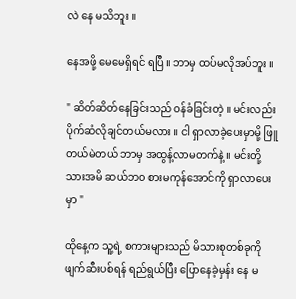လဲ နေ မသိဘူး ။

နေအဖို့ မေမေရှိရင် ရပြီ ။ ဘာမှ ထပ်မလိုအပ်ဘူး ။

" ဆိတ်ဆိတ်နေခြင်းသည် ဝန်ခံခြင်းတဲ့ ။ မင်းလည်း ပိုက်ဆံလိုချင်တယ်မလား ။ ငါ ရှာလာခဲ့ပေးမှာမို့ ဖြူတယ်မဲတယ် ဘာမှ အထွန့်လာမတက်နဲ့ ။ မင်းတို့သားအမိ ဆယ်ဘ၀ စားမကုန်အောင်ကို ရှာလာပေးမှာ "

ထိုနေ့က သူ့ရဲ့ စကားများသည် မိသားစုတစ်ခုကို ဖျက်ဆီးပစ်ရန် ရည်ရွယ်ပြီး ပြောနေခဲ့မှန်း နေ မ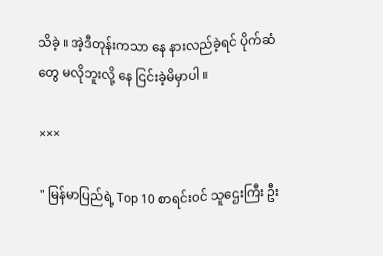သိခဲ့ ။ အဲ့ဒီတုန်းကသာ နေ နားလည်ခဲ့ရင် ပိုက်ဆံတွေ မလိုဘူးလို့ နေ ငြင်းခဲ့မိမှာပါ ။

×××

" မြန်မာပြည်ရဲ့ Top 10 စာရင်း၀င် သူဌေးကြီး ဦး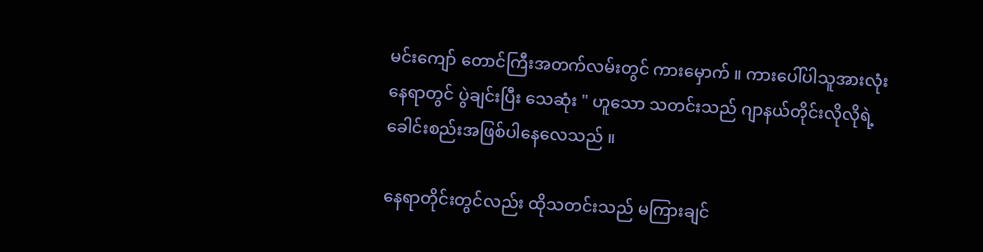မင်းကျော် တောင်ကြီးအတက်လမ်းတွင် ကားမှောက် ။ ကားပေါ်ပါသူအားလုံး နေရာတွင် ပွဲချင်းပြီး သေဆုံး " ဟူသော သတင်းသည် ဂျာနယ်တိုင်းလိုလိုရဲ့ ခေါင်းစည်းအဖြစ်ပါနေလေသည် ။

နေရာတိုင်းတွင်လည်း ထိုသတင်းသည် မကြားချင်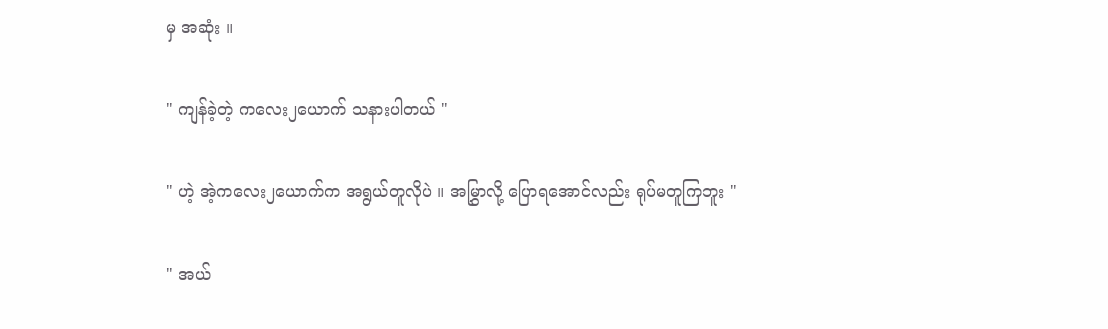မှ အဆုံး ။

" ကျန်ခဲ့တဲ့ ကလေး၂ယောက် သနားပါတယ် "

" ဟဲ့ အဲ့ကလေး၂ယောက်က အရွယ်တူလိုပဲ ။ အမြွှာလို့ ပြောရအောင်လည်း ရုပ်မတူကြဘူး "

" အယ်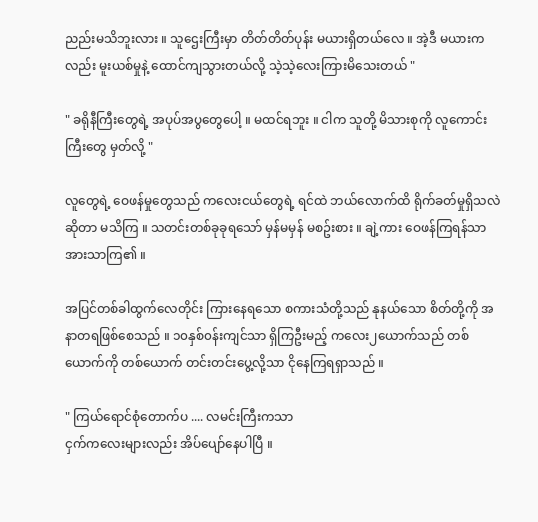ညည်းမသိဘူးလား ။ သူဌေးကြီးမှာ တိတ်တိတ်ပုန်း မယားရှိတယ်လေ ။ အဲ့ဒီ မယားကလည်း မူးယစ်မှုနဲ့ ထောင်ကျသွားတယ်လို့ သဲ့သဲ့လေးကြားမိသေးတယ် "

" ခရိုနီကြီးတွေရဲ့ အပုပ်အပွတွေပေါ့ ။ မထင်ရဘူး ။ ငါက သူတို့ မိသားစုကို လူကောင်းကြီးတွေ မှတ်လို့ "

လူတွေရဲ့ ဝေဖန်မှုတွေသည် ကလေးငယ်တွေရဲ့ ရင်ထဲ ဘယ်လောက်ထိ ရိုက်ခတ်မှုရှိသလဲဆိုတာ မသိကြ ။ သတင်းတစ်ခုခုရသော် မှန်မမှန် မစဥ်းစား ။ ချဲ့ကား ဝေဖန်ကြရန်သာ အားသာကြ၏ ။

အပြင်တစ်ခါထွက်လေတိုင်း ကြားနေရသော စကားသံတို့သည် နုနယ်သော စိတ်တို့ကို အနာတရဖြစ်စေသည် ။ ၁၀နှစ်၀န်းကျင်သာ ရှိကြဦးမည့် ကလေး၂ယောက်သည် တစ်ယောက်ကို တစ်ယောက် တင်းတင်းပွေ့လို့သာ ငိုနေကြရရှာသည် ။

" ကြယ်ရောင်စုံတောက်ပ .... လမင်းကြီးကသာ
ငှက်ကလေးများလည်း အိပ်ပျော်နေပါပြီ ။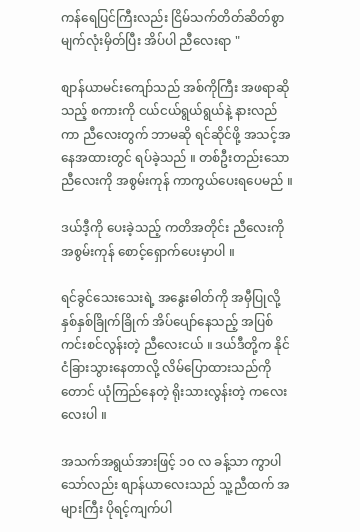ကန်ရေပြင်ကြီးလည်း ငြိမ်သက်တိတ်ဆိတ်စွာ
မျက်လုံးမှိတ်ပြီး အိပ်ပါ ညီလေးရာ "

စျာန်ယာမင်းကျော်သည် အစ်ကိုကြီး အဖရာဆိုသည့် စကားကို ငယ်ငယ်ရွယ်ရွယ်နဲ့ နားလည်ကာ ညီလေးတွက် ဘာမဆို ရင်ဆိုင်ဖို့ အသင့်အနေအထားတွင် ရပ်ခဲ့သည် ။ တစ်ဦးတည်းသော ညီလေးကို အစွမ်းကုန် ကာကွယ်ပေးရပေမည် ။

ဒယ်ဒီ့ကို ပေးခဲ့သည့် ကတိအတိုင်း ညီလေးကို အစွမ်းကုန် စောင့်ရှောက်ပေးမှာပါ ။

ရင်ခွင်သေးသေးရဲ့ အနွေးဓါတ်ကို အမှီပြုလို့ နှစ်နှစ်ခြိုက်ခြိုက် အိပ်ပျော်နေသည့် အပြစ်ကင်းစင်လွန်းတဲ့ ညီလေးငယ် ။ ဒယ်ဒီတို့က နိုင်ငံခြားသွားနေတာလို့ လိမ်ပြောထားသည်ကိုတောင် ယုံကြည်နေတဲ့ ရိုးသားလွန်းတဲ့ ကလေးလေးပါ ။

အသက်အရွယ်အားဖြင့် ၁၀ လ ခန့်သာ ကွာပါသော်လည်း စျာန်ယာလေးသည် သူ့ညီထက် အများကြီး ပိုရင့်ကျက်ပါ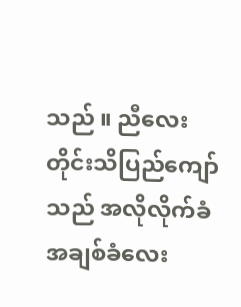သည် ။ ညီလေး တိုင်းသိပြည်ကျော်သည် အလိုလိုက်ခံ အချစ်ခံလေး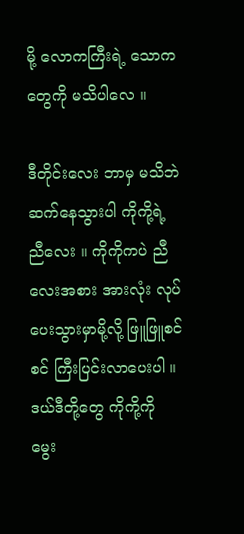မို့ လောကကြီးရဲ့ သောကတွေကို မသိပါလေ ။

ဒီတိုင်းလေး ဘာမှ မသိဘဲ ဆက်နေသွားပါ ကိုကို့ရဲ့ ညီလေး ။ ကိုကိုကပဲ ညီလေးအစား အားလုံး လုပ်ပေးသွားမှာမို့လို့ ဖြူဖြူစင်စင် ကြီးပြင်းလာပေးပါ ။ ဒယ်ဒီတို့တွေ ကိုကို့ကို မွေး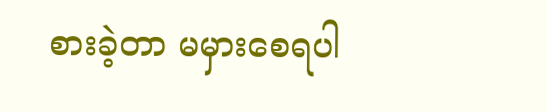စားခဲ့တာ မမှားစေရပါ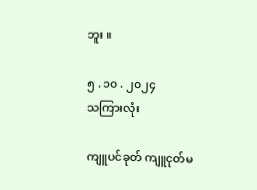ဘူး ။

၅ . ၁၀ . ၂၀၂၄
သကြားလုံး

ကျူပင်ခုတ် ကျူငုတ်မ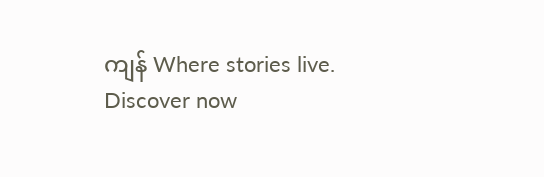ကျန် Where stories live. Discover now